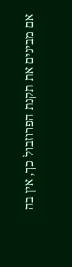אם מבינים את תקנת הפרוזבול כך, אין בה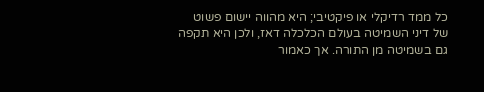כל ממד רדיקלי או פיקטיבי; היא מהווה יישום פשוט של דיני השמיטה בעולם הכלכלה דאז, ולכן היא תקפה גם בשמיטה מן התורה. אך כאמור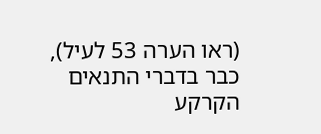(ראו הערה 53 לעיל), כבר בדברי התנאים הקרקע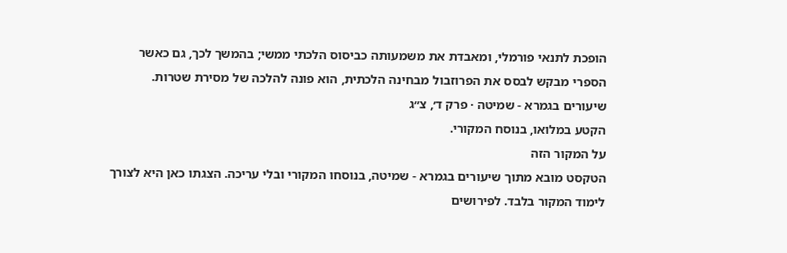הופכת לתנאי פורמלי, ומאבדת את משמעותה כביסוס הלכתי ממשי; בהמשך לכך, גם כאשר הספרי מבקש לבסס את הפרוזבול מבחינה הלכתית, הוא פונה להלכה של מסירת שטרות.
שיעורים בגמרא - שמיטה · פרק ד׳, צ״ג
הקטע במלואו, בנוסח המקורי.
על המקור הזה
הטקסט מובא מתוך שיעורים בגמרא - שמיטה, בנוסחו המקורי ובלי עריכה. הצגתו כאן היא לצורך לימוד המקור בלבד. לפירושים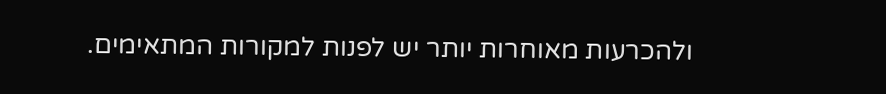ולהכרעות מאוחרות יותר יש לפנות למקורות המתאימים.